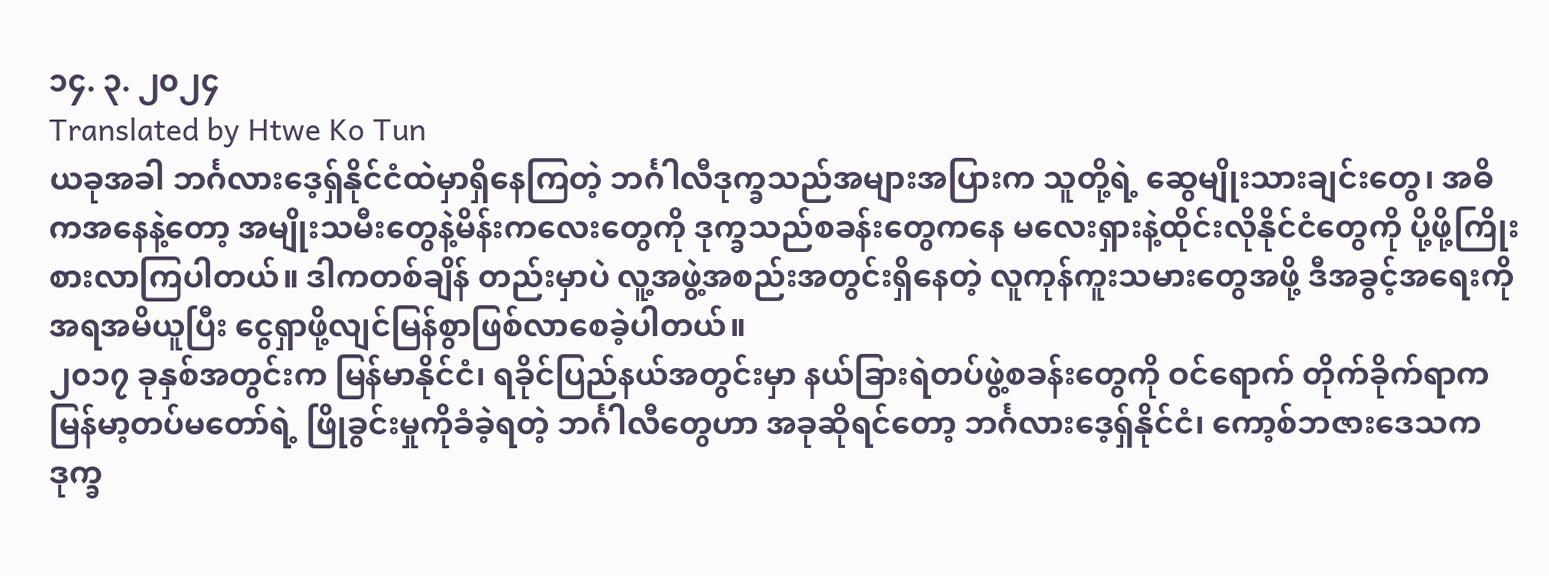၁၄. ၃. ၂၀၂၄
Translated by Htwe Ko Tun
ယခုအခါ ဘင်္ဂလားဒေ့ရှ်နိုင်ငံထဲမှာရှိနေကြတဲ့ ဘင်္ဂါလီဒုက္ခသည်အများအပြားက သူတို့ရဲ့ ဆွေမျိုးသားချင်းတွေ၊ အဓိကအနေနဲ့တော့ အမျိုးသမီးတွေနဲ့မိန်းကလေးတွေကို ဒုက္ခသည်စခန်းတွေကနေ မလေးရှားနဲ့ထိုင်းလိုနိုင်ငံတွေကို ပို့ဖို့ကြိုးစားလာကြပါတယ်။ ဒါကတစ်ချိန် တည်းမှာပဲ လူ့အဖွဲ့အစည်းအတွင်းရှိနေတဲ့ လူကုန်ကူးသမားတွေအဖို့ ဒီအခွင့်အရေးကို အရအမိယူပြီး ငွေရှာဖို့လျင်မြန်စွာဖြစ်လာစေခဲ့ပါတယ်။
၂၀၁၇ ခုနှစ်အတွင်းက မြန်မာနိုင်ငံ၊ ရခိုင်ပြည်နယ်အတွင်းမှာ နယ်ခြားရဲတပ်ဖွဲ့စခန်းတွေကို ဝင်ရောက် တိုက်ခိုက်ရာက မြန်မာ့တပ်မတော်ရဲ့ ဖြိုခွင်းမှုကိုခံခဲ့ရတဲ့ ဘင်္ဂါလီတွေဟာ အခုဆိုရင်တော့ ဘင်္ဂလားဒေ့ရှ်နိုင်ငံ၊ ကော့စ်ဘဇားဒေသက ဒုက္ခ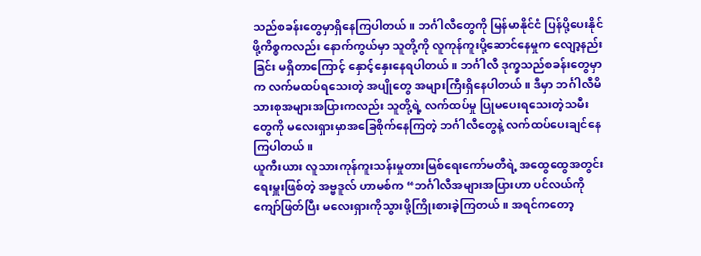သည်စခန်းတွေမှာရှိနေကြပါတယ်။ ဘင်္ဂါလီတွေကို မြန်မာနိုင်ငံ ပြန်ပို့ပေးနိုင်ဖို့ကိစ္စကလည်း နောက်ကွယ်မှာ သူတို့ကို လူကုန်ကူးပို့ဆောင်နေမှုက လျော့နည်းခြင်း မရှိတာကြောင့် နှောင့်နှေးနေရပါတယ်။ ဘင်္ဂါလီ ဒုက္ခသည်စခန်းတွေမှာက လက်မထပ်ရသေးတဲ့ အပျိုတွေ အများကြီးရှိနေပါတယ်။ ဒီမှာ ဘင်္ဂါလီမိသားစုအများအပြားကလည်း သူတို့ရဲ့ လက်ထပ်မှု ပြုမပေးရသေးတဲ့သမီးတွေကို မလေးရှားမှာအခြေစိုက်နေကြတဲ့ ဘင်္ဂါလီတွေနဲ့ လက်ထပ်ပေးချင်နေကြပါတယ်။
ယူကီးယား လူသားကုန်ကူးသန်းမှုတားမြစ်ရေးကော်မတီရဲ့ အထွေထွေအတွင်းရေးမှူးဖြစ်တဲ့ အဗ္ဗဒူလ် ဟာမစ်က “ဘင်္ဂါလီအများအပြားဟာ ပင်လယ်ကိုကျော်ဖြတ်ပြီး မလေးရှားကိုသွားဖို့ကြိုးစားခဲ့ကြတယ်။ အရင်ကတော့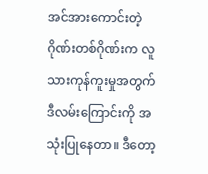အင်အားကောင်းတဲ့ ဂိုဏ်းတစ်ဂိုဏ်းက လူသားကုန်ကူးမှုအတွက် ဒီလမ်းကြောင်းကို အသုံးပြုနေတာ။ ဒီတော့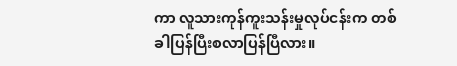ကာ လူသားကုန်ကူးသန်းမှုလုပ်ငန်းက တစ်ခါပြန်ပြီးစလာပြန်ပြီလား။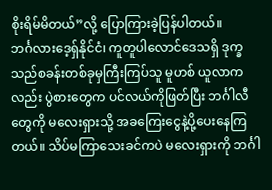စိုးရိမ်မိတယ်”လို့ ပြောကြားခဲ့ပြန်ပါတယ်။
ဘင်္ဂလားဒေ့ရှ်နိုင်ငံ၊ ကူတူပါလောင်ဒေသရှိ ဒုက္ခသည်စခန်းတစ်ခုမှကြီးကြပ်သူ မူဟစ် ယူလာကလည်း ပွဲစားတွေက ပင်လယ်ကိုဖြတ်ပြီး ဘင်္ဂါလီတွေကို မလေးရှားသို့ အခကြေးငွေနဲ့ပို့ပေးနေကြတယ်။ သိပ်မကြာသေးခင်ကပဲ မလေးရှားကို ဘင်္ဂါ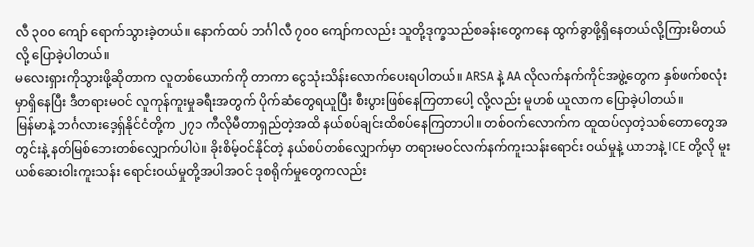လီ ၃၀၀ ကျော် ရောက်သွားခဲ့တယ်။ နောက်ထပ် ဘင်္ဂါလီ ၇၀၀ ကျော်ကလည်း သူတို့ဒုက္ခသည်စခန်းတွေကနေ ထွက်ခွာဖို့ရှိနေတယ်လို့ကြားမိတယ်လို့ ပြောခဲ့ပါတယ်။
မလေးရှားကိုသွားဖို့ဆိုတာက လူတစ်ယောက်ကို တာကာ ငွေသုံးသိန်းလောက်ပေးရပါတယ်။ ARSA နဲ့ AA လိုလက်နက်ကိုင်အဖွဲ့တွေက နှစ်ဖက်စလုံးမှာရှိနေပြီး ဒီတရားမဝင် လူကုန်ကူးမှုခရီးအတွက် ပိုက်ဆံတွေရယူပြီး စီးပွားဖြစ်နေကြတာပေါ့ လို့လည်း မူဟစ် ယူလာက ပြောခဲ့ပါတယ်။
မြန်မာနဲ့ ဘင်္ဂလားဒေ့ရှ်နိုင်ငံတို့က ၂၇၁ ကီလိုမီတာရှည်တဲ့အထိ နယ်စပ်ချင်းထိစပ်နေကြတာပါ။ တစ်ဝက်လောက်က ထူထပ်လှတဲ့သစ်တောတွေအတွင်းနဲ့ နတ်မြစ်ဘေးတစ်လျှောက်ပါပဲ။ ခိုးစိမ့်ဝင်နိုင်တဲ့ နယ်စပ်တစ်လျှောက်မှာ တရားမဝင်လက်နက်ကူးသန်းရောင်း ဝယ်မှုနဲ့ ယာဘနဲ့ ICE တို့လို မူးယစ်ဆေးဝါးကူးသန်း ရောင်းဝယ်မှုတို့အပါအဝင် ဒုစရိုက်မှုတွေကလည်း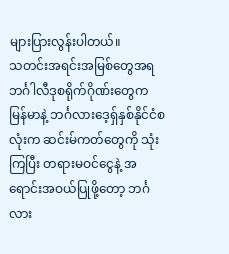များပြားလွန်းပါတယ်။
သတင်းအရင်းအမြစ်တွေအရ ဘင်္ဂါလီဒုစရိုက်ဂိုဏ်းတွေက မြန်မာနဲ့ ဘင်္ဂလားဒေ့ရှ်နှစ်နိုင်ငံစလုံးက ဆင်းမ်ကတ်တွေကို သုံးကြပြီး တရားမဝင်ငွေနဲ့ အရောင်းအဝယ်ပြုဖို့တော့ ဘင်္ဂလား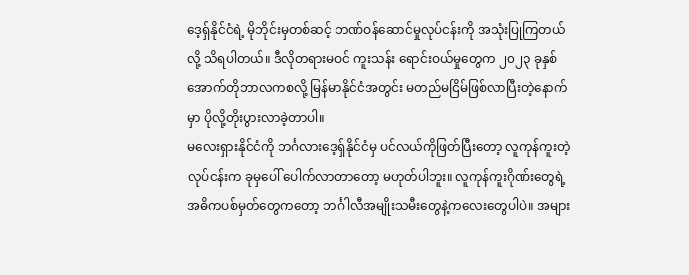ဒေ့ရှ်နိုင်ငံရဲ့ မိုဘိုင်းမှတစ်ဆင့် ဘဏ်ဝန်ဆောင်မှုလုပ်ငန်းကို အသုံးပြုကြတယ်လို့ သိရပါတယ်။ ဒီလိုတရားမဝင် ကူးသန်း ရောင်းဝယ်မှုတွေက ၂၀၂၃ ခုနှစ် အောက်တိုဘာလကစလို့ မြန်မာနိုင်ငံအတွင်း မတည်မငြိမ်ဖြစ်လာပြီးတဲ့နောက်မှာ ပိုလို့တိုးပွားလာခဲ့တာပါ။
မလေးရှားနိုင်ငံကို ဘင်္ဂလားဒေ့ရှ်နိုင်ငံမှ ပင်လယ်ကိုဖြတ်ပြီးတော့ လူကုန်ကူးတဲ့လုပ်ငန်းက ခုမှပေါ် ပေါက်လာတာတော့ မဟုတ်ပါဘူး။ လူကုန်ကူးဂိုဏ်းတွေရဲ့ အဓိကပစ်မှတ်တွေကတော့ ဘင်္ဂါလီအမျိုးသမီးတွေနဲ့ကလေးတွေပါပဲ။ အများ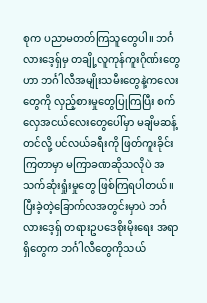စုက ပညာမတတ်ကြသူတွေပါ။ ဘင်္ဂလားဒေ့ရှ်မှ တချို့လူကုန်ကူးဂိုဏ်းတွေဟာ ဘင်္ဂါလီအမျိုးသမီးတွေနဲ့ကလေးတွေကို လှည့်စားမှုတွေပြုကြပြီး စက်လှေအငယ်လေးတွေပေါ်မှာ မချိမဆန့် တင်လို့ ပင်လယ်ခရီးကို ဖြတ်ကူးခိုင်းကြတာမှာ မကြာခဏဆိုသလိုပဲ အသက်ဆုံးရှုံးမှုတွေ ဖြစ်ကြရပါတယ်။ ပြီးခဲ့တဲ့ခြောက်လအတွင်းမှာပဲ ဘင်္ဂလားဒေ့ရှ် တရားဥပဒေစိုးမိုးရေး အရာရှိတွေက ဘင်္ဂါလီတွေကိုသယ်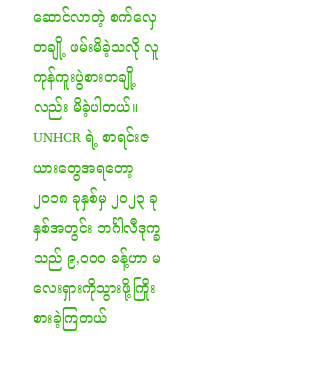ဆောင်လာတဲ့ စက်လှေတချို့ ဖမ်းမိခဲ့သလို လူကုန်ကူးပွဲစားတချို့ လည်း မိခဲ့ပါတယ်။
UNHCR ရဲ့ စာရင်းဇယားတွေအရတော့ ၂၀၁၈ ခုနှစ်မှ ၂၀၂၃ ခုနှစ်အတွင်း ဘင်္ဂါလီဒုက္ခသည် ၉,၀၀၀ ခန့်ဟာ မလေးရှားကိုသွားဖို့ကြိုးစားခဲ့ကြတယ်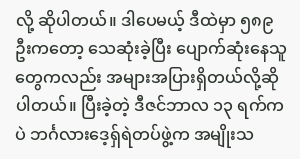လို့ ဆိုပါတယ်။ ဒါပေမယ့် ဒီထဲမှာ ၅၈၉ ဦးကတော့ သေဆုံးခဲ့ပြီး ပျောက်ဆုံးနေသူတွေကလည်း အများအပြားရှိတယ်လို့ဆိုပါတယ်။ ပြီးခဲ့တဲ့ ဒီဇင်ဘာလ ၁၃ ရက်ကပဲ ဘင်္ဂလားဒေ့ရှ်ရဲတပ်ဖွဲ့က အမျိုးသ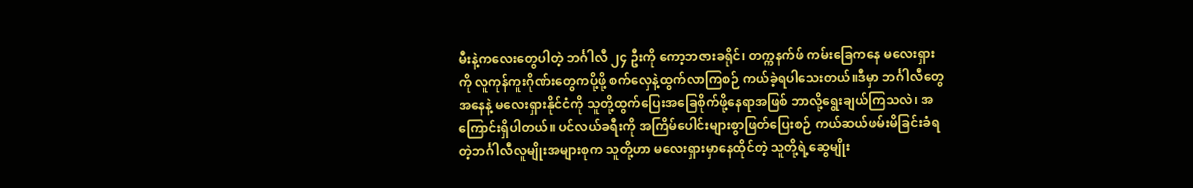မီးနဲ့ကလေးတွေပါတဲ့ ဘင်္ဂါလီ ၂၄ ဦးကို ကော့ဘဇားခရိုင်၊ တက္ကနက်ဖ် ကမ်းခြေကနေ မလေးရှားကို လူကုန်ကူးဂိုဏ်းတွေကပို့ဖို့ စက်လှေနဲ့ထွက်လာကြစဉ် ကယ်ခဲ့ရပါသေးတယ်။ဒီမှာ ဘင်္ဂါလီတွေအနေနဲ့ မလေးရှားနိုင်ငံကို သူတို့ထွက်ပြေးအခြေစိုက်ဖို့နေရာအဖြစ် ဘာလို့ရွေးချယ်ကြသလဲ၊ အကြောင်းရှိပါတယ်။ ပင်လယ်ခရီးကို အကြိမ်ပေါင်းများစွာဖြတ်ပြေးစဉ် ကယ်ဆယ်ဖမ်းမိခြင်းခံရတဲ့ဘင်္ဂါလီလူမျိုးအများစုက သူတို့ဟာ မလေးရှားမှာနေထိုင်တဲ့ သူတို့ရဲ့ဆွေမျိုး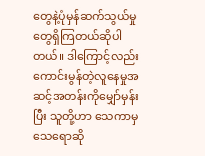တွေနဲ့ပုံမှန်ဆက်သွယ်မှုတွေရှိကြတယ်ဆိုပါတယ်။ ဒါကြောင့်လည်း ကောင်းမွန်တဲ့လူနေမှုအဆင့်အတန်းကိုမျှော်မှန်းပြီး သူတို့ဟာ သေကာမှသေရောဆို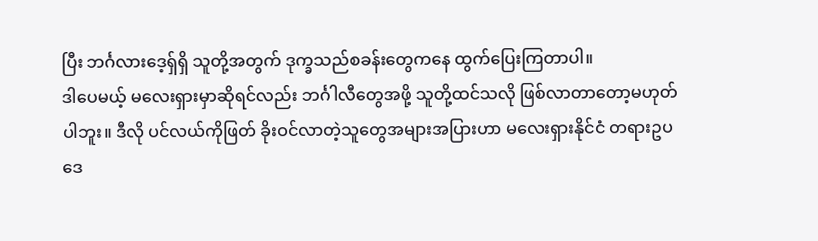ပြီး ဘင်္ဂလားဒေ့ရှ်ရှိ သူတို့အတွက် ဒုက္ခသည်စခန်းတွေကနေ ထွက်ပြေးကြတာပါ။
ဒါပေမယ့် မလေးရှားမှာဆိုရင်လည်း ဘင်္ဂါလီတွေအဖို့ သူတို့ထင်သလို ဖြစ်လာတာတော့မဟုတ်ပါဘူး။ ဒီလို ပင်လယ်ကိုဖြတ် ခိုးဝင်လာတဲ့သူတွေအများအပြားဟာ မလေးရှားနိုင်ငံ တရားဥပဒေ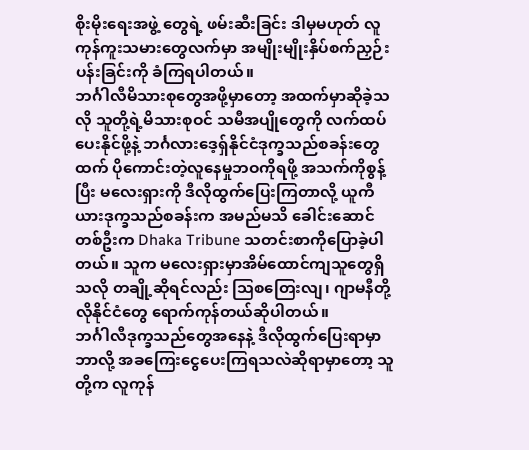စိုးမိုးရေးအဖွဲ့ တွေရဲ့ ဖမ်းဆီးခြင်း ဒါမှမဟုတ် လူကုန်ကူးသမားတွေလက်မှာ အမျိုးမျိုးနှိပ်စက်ညှဉ်းပန်းခြင်းကို ခံကြရပါတယ်။
ဘင်္ဂါလီမိသားစုတွေအဖို့မှာတော့ အထက်မှာဆိုခဲ့သလို သူတို့ရဲ့မိသားစုဝင် သမီအပျိုတွေကို လက်ထပ်ပေးနိုင်ဖို့နဲ့ ဘင်္ဂလားဒေ့ရှ်နိုင်ငံဒုက္ခသည်စခန်းတွေထက် ပိုကောင်းတဲ့လူနေမှုဘဝကိုရဖို့ အသက်ကိုစွန့် ပြီး မလေးရှားကို ဒီလိုထွက်ပြေးကြတာလို့ ယူကီယားဒုက္ခသည်စခန်းက အမည်မသိ ခေါင်းဆောင်တစ်ဦးက Dhaka Tribune သတင်းစာကိုပြောခဲ့ပါတယ်။ သူက မလေးရှားမှာအိမ်ထောင်ကျသူတွေရှိသလို တချို့ဆိုရင်လည်း ဩစတြေးလျ၊ ဂျာမနီတို့လိုနိုင်ငံတွေ ရောက်ကုန်တယ်ဆိုပါတယ်။
ဘင်္ဂါလီဒုက္ခသည်တွေအနေနဲ့ ဒီလိုထွက်ပြေးရာမှာ ဘာလို့ အခကြေးငွေပေးကြရသလဲဆိုရာမှာတော့ သူတို့က လူကုန်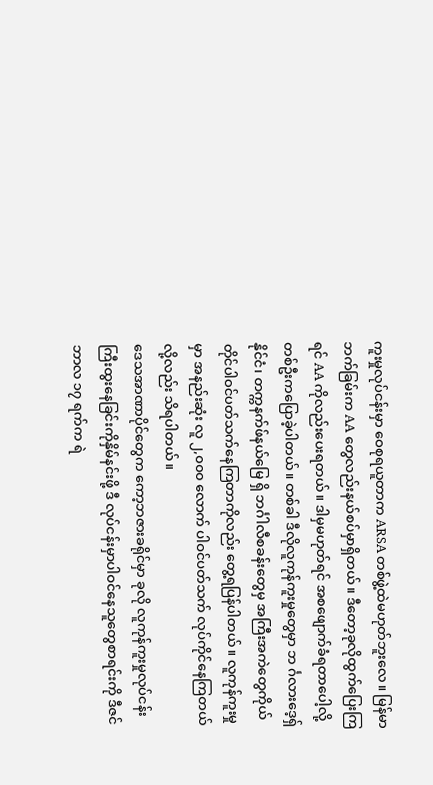ကူးမှုလုပ်ငန်းမှာ ဝေစုရယူတာက ARSA တစ်ဖွဲ့ထဲမဟုတ်ဘူးလေ။ မြန်မာဘက်ခြမ်းက AA တွေလည်းနယ်စပ်မှာရှိတယ်။ ဒီတော့ခုလိုထွက်ပြေးကြရင် AA ကိုလည်းပေးရတယ်။ ဒါမှမဟုတ်ရင် အစဖျောက်ခံရတာပေါ့လို့ တစ်ဦးကပြောခဲ့ပါတယ်။ တစ်ခါ ဒီလိုလူကုန်ကူးမှုတွေမှာ ဘ င်္ဂလားဒေ့ရှ်နိုင်ငံ၊ တက္ကနက်ဖ်နယ်မြေ ရှိ ဘင်္ဂါလီစခန်းတွေမှ အကြီးအကဲတွေကိုယ်တိုင်ပါဝင်ပတ်သက်နေကြတာကိုလည်း တွေ့ရပြန်ပါတယ်။ လူကုန်ကူးမှုမှာ အနည်းဆုံး လူ ၂,၀၀၀ လောက် ပါဝင်ပတ်သက် လုပ်ကိုင်နေကြတယ်လို့လည်း သိရပါတယ်။
ဒေသအာဏာပိုင်တွေက ကော့ဘဇားခရိုင်မှာ ခုလို လူကုန်ကူးမှုလုပ်ငန်းကြီးထွးနေခြင်းကိုနှိမ်နင်းဖို့ ဒီ လုပ်ငန်းမှာပါဝင်နေသူတွေစာရင်းကို ဒီဇင်ဘာလ ၁၇ ရက်က ရဲ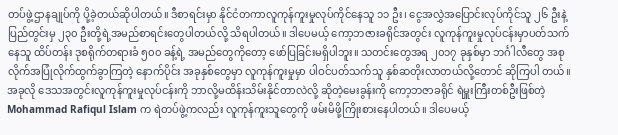တပ်ဖွဲ့ဌာနချုပ်ကို ပို့ခဲ့တယ်ဆိုပါတယ်။ ဒီစာရင်းမှာ နိုင်ငံတကာလူကုန်ကူးမှုလုပ်ကိုင်နေသူ ၁၁ ဦး၊ ငွေအလွှဲအပြောင်းလုပ်ကိုင်သူ ၂၆ ဦးနဲ့ ပြည်တွင်းမှ ၂၃၀ ဦးတို့ရဲ့အမည်စာရင်းတွေပါတယ်လို့ သိရပါတယ်။ ဒါပေမယ့် ကော့ဘဇားခရိုင်အတွင်း လူကုန်ကူးမှုလုပ်ငန်းမှာပတ်သက်နေသူ ထိပ်တန်း ဒုစရိုက်တရားခံ ၅၀၀ ခန့်ရဲ့ အမည်တွေကိုတော့ ဖော်ပြခြင်းမရှိပါဘူး။ သတင်းတွေအရ ၂၀၁၇ ခုနှစ်မှာ ဘင်္ဂါလီတွေ အစုလိုက်အပြုံလိုက်ထွက်ခွာကြတဲ့ နောက်ပိုင်း အခုနှစ်တွေမှာ လူကုန်ကူးမှုမှာ ပါဝင်ပတ်သက်သူ နှစ်ဆတိုးလာတယ်လို့တောင် ဆိုကြပါ တယ်။
အခုလို ဒေသအတွင်းလူကုန်ကူးမှုလုပ်ငန်းကို ဘာလို့မထိန်းသိမ်းနိုင်တာလဲလို့ ဆိုတဲ့မေးခွန်းကို ကော့ဘဇာခရိုင် ရဲမှူးကြီးတစ်ဦးဖြစ်တဲ့ Mohammad Rafiqul Islam က ရဲတပ်ဖွဲ့ကလည်း လူကုန်ကူးသူတွေကို ဖမ်းမိဖို့ကြိုးစားနေပါတယ်။ ဒါပေမယ့်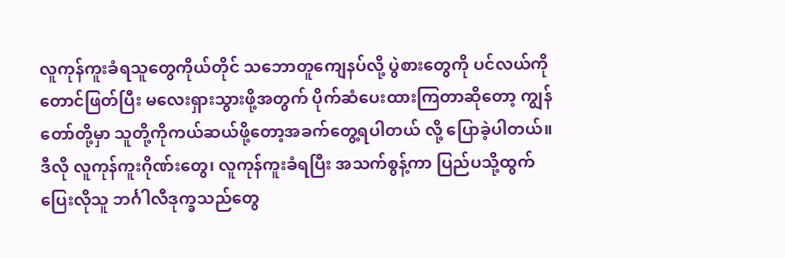လူကုန်ကူးခံရသူတွေကိုယ်တိုင် သဘောတူကျေနပ်လို့ ပွဲစားတွေကို ပင်လယ်ကိုတောင်ဖြတ်ပြီး မလေးရှားသွားဖို့အတွက် ပိုက်ဆံပေးထားကြတာဆိုတော့ ကျွန်တော်တို့မှာ သူတို့ကိုကယ်ဆယ်ဖို့တော့အခက်တွေ့ရပါတယ် လို့ ပြောခဲ့ပါတယ်။
ဒီလို လူကုန်ကူးဂိုဏ်းတွေ၊ လူကုန်ကူးခံရပြီး အသက်စွန့်ကာ ပြည်ပသို့ထွက်ပြေးလိုသူ ဘင်္ဂါလီဒုက္ခသည်တွေ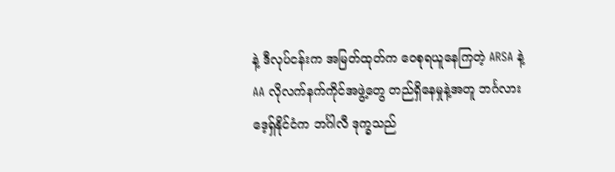နဲ့ ဒီလုပ်ငန်းက အမြတ်ထုတ်က ဝေစုရယူနေကြတဲ့ ARSA နဲ့ AA လိုလက်နက်ကိုင်အဖွဲ့တွေ တည်ရှိနေမှုနဲ့အတူ ဘင်္ဂလားဒေ့ရှ်နိုင်ငံက ဘင်္ဂါလီ ဒုက္ခသည်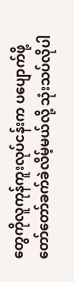တွေကိုလူကုန်ကူးလုပ်ငန်းက ပပျောက်ဖို့ တော်တော်ခက်ခဲလိမ့်မယ်လို့ သုံးသပ်လိုပါ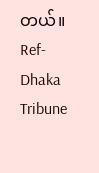တယ်။
Ref- Dhaka Tribune